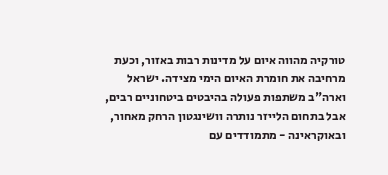טורקיה מהווה איום על מדינות רבות באזור, וכעת מרחיבה את חומרת האיום הימי מצידה. ישראל וארה"ב משתפות פעולה בהיבטים ביטחוניים רבים, אבל בתחום הלייזר נותרה וושינגטון הרחק מאחור, ובאוקראינה - מתמודדים עם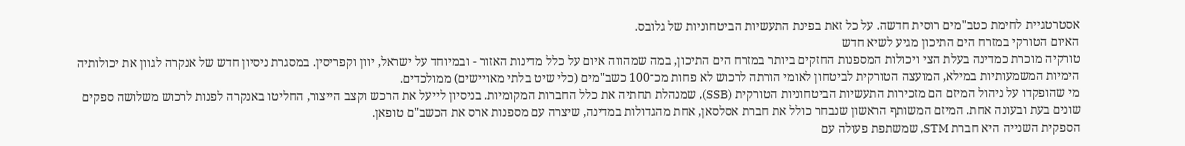אסטרטגיית לחימת כטב"מים רוסית חדשה. על כל זאת בפינת התעשיות הביטחוניות של גלובס.
האיום הטורקי במזרח הים התיכון מגיע לשיא חדש
טורקיה מוכרת כמדינה בעלת הצי ויכולות המספנות החזקים ביותר במזרח הים התיכון, במה שמהווה איום על כלל מדינות האזור - ובמיוחד על ישראל, יוון וקפריסין. במסגרת ניסיון חדש של אנקרה לגוון את יכולותיה הימיות המשמעותיות במילא, המועצה הטורקית לביטחון לאומי הורתה לרכוש לא פחות מכ־100 כשב"מים (כלי שיט בלתי מאויישים) ממולכדים.
מי שהופקדו על ניהול המיזם הם מזכירות התעשיות הביטחוניות הטורקית (SSB), שמנהלת תחתיה את כלל החברות המקומיות. בניסיון לייעל את הרכש וקצב הייצור, החליטו באנקרה לפנות לרכוש משלושה ספקים שונים בעת ובעונה אחת. המיזם המשותף הראשון שנבחר כולל את חברת אסלסאן, אחת מהגדולות במדינה, שיצרה עם מספנות ארס את הכשב"ם טופאן.
הספקית השנייה היא חברת STM, שמשתפת פעולה עם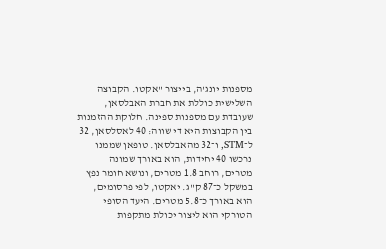מספנות יונג'ה, בייצור "אקטו. הקבוצה השלישית כוללת את חברת האבלסאן, שעובדת עם מספנות ספינה. חלוקת ההזמנות בין הקבוצות היא די שווה: 40 לאסלסאן, 32 ל־STM, ו־32 מהאבלסאן. טופאן שממנו נרכשו 40 יחידות, הוא באורך שמונה מטרים, רוחב 1.8 מטרים, ונושא חומר נפץ במשקל כ־87 ק"ג. יאקטו, לפי פרסומים, הוא באורך כ־5.8 מטרים. היעד הסופי הטורקי הוא ליצור יכולת מתקפות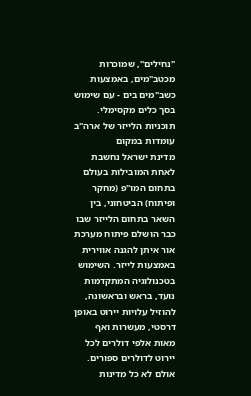"נחילים", שמוכרות מכטב"מים, באמצעות כשב"מים בים - עם שימוש בסך כלים מקסימלי.
תוכניות הלייזר של ארה"ב עומדות במקום
מדינת ישראל נחשבת לאחת המובילות בעולם בתחום המו"פ (מחקר ופיתוח) הביטחוני, בין השאר בתחום הלייזר שבו כבר הושלם פיתוח מערכת אור איתן להגנה אווירית באמצעות לייזר. השימוש בטכנולוגיה המתקדמות נועד, בראש ובראשונה, להוזיל עלויות יירוט באופן דרסטי, מעשרות ואף מאות אלפי דולרים לכל יירוט לדולרים ספורים. אולם לא כל מדינות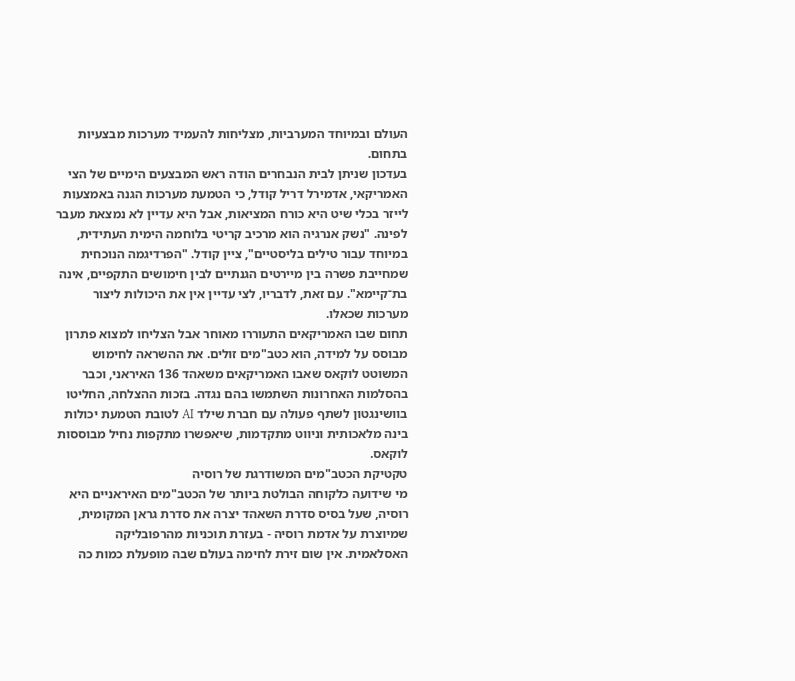העולם ובמיוחד המערביות, מצליחות להעמיד מערכות מבצעיות בתחום.
בעדכון שניתן לבית הנבחרים הודה ראש המבצעים הימיים של הצי האמריקאי, אדמירל דריל קודל, כי הטמעת מערכות הגנה באמצעות לייזר בכלי שיט היא כורח המציאות, אבל היא עדיין לא נמצאת מעבר לפינה. "נשק אנרגיה הוא מרכיב קריטי בלוחמה הימית העתידית, במיוחד עבור טילים בליסטיים", ציין קודל. "הפרדיגמה הנוכחית שמחייבת פשרה בין מיירטים הגנתיים לבין חימושים התקפיים, אינה בת־קיימא". עם זאת, לדבריו, לצי עדיין אין את היכולות ליצור מערכות שכאלו.
תחום שבו האמריקאים התעוררו מאוחר אבל הצליחו למצוא פתרון מבוסס על למידה, הוא כטב"מים זולים. את ההשראה לחימוש המשוטט לוקאס שאבו האמריקאים משאהד 136 האיראני, וכבר בהסלמות האחרונות השתמשו בהם נגדה. בזכות ההצלחה, החליטו בוושינגטון לשתף פעולה עם חברת שילד AI לטובת הטמעת יכולות בינה מלאכותית וניווט מתקדמות, שיאפשרו מתקפות נחיל מבוססות לוקאס.
טקטיקת הכטב"מים המשודרגת של רוסיה
מי שידועה כלקוחה הבולטת ביותר של הכטב"מים האיראניים היא רוסיה, שעל בסיס סדרת השאהד יצרה את סדרת גראן המקומית, שמיוצרת על אדמת רוסיה - בעזרת תוכניות מהרפובליקה האסלאמית. אין שום זירת לחימה בעולם שבה מופעלת כמות כה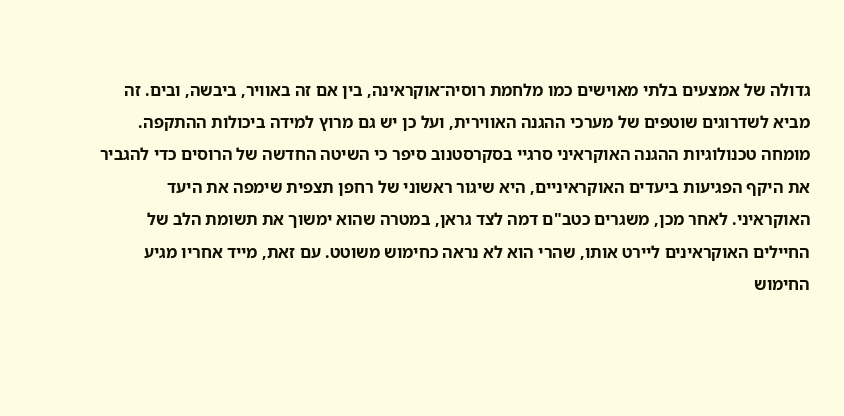גדולה של אמצעים בלתי מאוישים כמו מלחמת רוסיה־אוקראינה, בין אם זה באוויר, ביבשה, ובים. זה מביא לשדרוגים שוטפים של מערכי ההגנה האווירית, ועל כן יש גם מרוץ למידה ביכולות ההתקפה.
מומחה טכנולוגיות ההגנה האוקראיני סרגיי בסקרסטנוב סיפר כי השיטה החדשה של הרוסים כדי להגביר את היקף הפגיעות ביעדים האוקראיניים, היא שיגור ראשוני של רחפן תצפית שימפה את היעד האוקראיני. לאחר מכן, משגרים כטב"ם דמה לצד גראן, במטרה שהוא ימשוך את תשומת הלב של החיילים האוקראינים ליירט אותו, שהרי הוא לא נראה כחימוש משוטט. עם זאת, מייד אחריו מגיע החימוש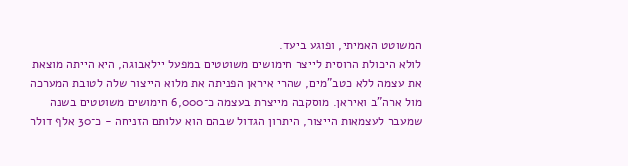המשוטט האמיתי, ופוגע ביעד.
לולא היכולת הרוסית לייצר חימושים משוטטים במפעל יילאבוגה, היא הייתה מוצאת את עצמה ללא כטב"מים, שהרי איראן הפניתה את מלוא הייצור שלה לטובת המערכה מול ארה"ב ואיראן. מוסקבה מייצרת בעצמה כ־6,000 חימושים משוטטים בשנה שמעבר לעצמאות הייצור, היתרון הגדול שבהם הוא עלותם הזניחה - כ־30 אלף דולר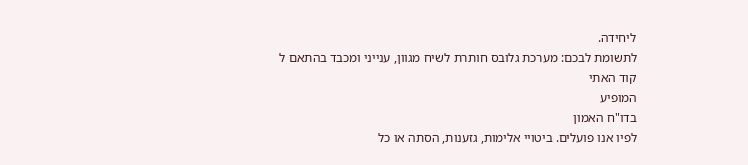ליחידה.
לתשומת לבכם: מערכת גלובס חותרת לשיח מגוון, ענייני ומכבד בהתאם ל
קוד האתי
המופיע
בדו"ח האמון
לפיו אנו פועלים. ביטויי אלימות, גזענות, הסתה או כל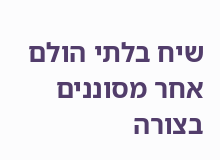שיח בלתי הולם אחר מסוננים בצורה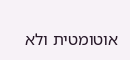אוטומטית ולא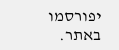יפורסמו באתר.